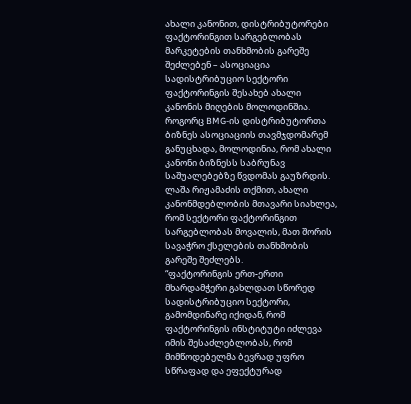ახალი კანონით, დისტრიბუტორები ფაქტორინგით სარგებლობას მარკეტების თანხმობის გარეშე შეძლებენ – ასოციაცია
სადისტრიბუციო სექტორი ფაქტორინგის შესახებ ახალი კანონის მიღების მოლოდინშია.
როგორც BMG-ის დისტრიბუტორთა ბიზნეს ასოციაციის თავმჯდომარემ განუცხადა, მოლოდინია, რომ ახალი კანონი ბიზნესს საბრუნავ საშუალებებზე წვდომას გაუზრდის. ლაშა რიჟამაძის თქმით, ახალი კანონმდებლობის მთავარი სიახლეა, რომ სექტორი ფაქტორინგით სარგებლობას მოვალის, მათ შორის სავაჭრო ქსელების თანხმობის გარეშე შეძლებს.
“ფაქტორინგის ერთ-ერთი მხარდამჭერი გახლდათ სწორედ სადისტრიბუციო სექტორი, გამომდინარე იქიდან, რომ ფაქტორინგის ინსტიტუტი იძლევა იმის შესაძლებლობას, რომ მიმწოდებელმა ბევრად უფრო სწრაფად და ეფექტურად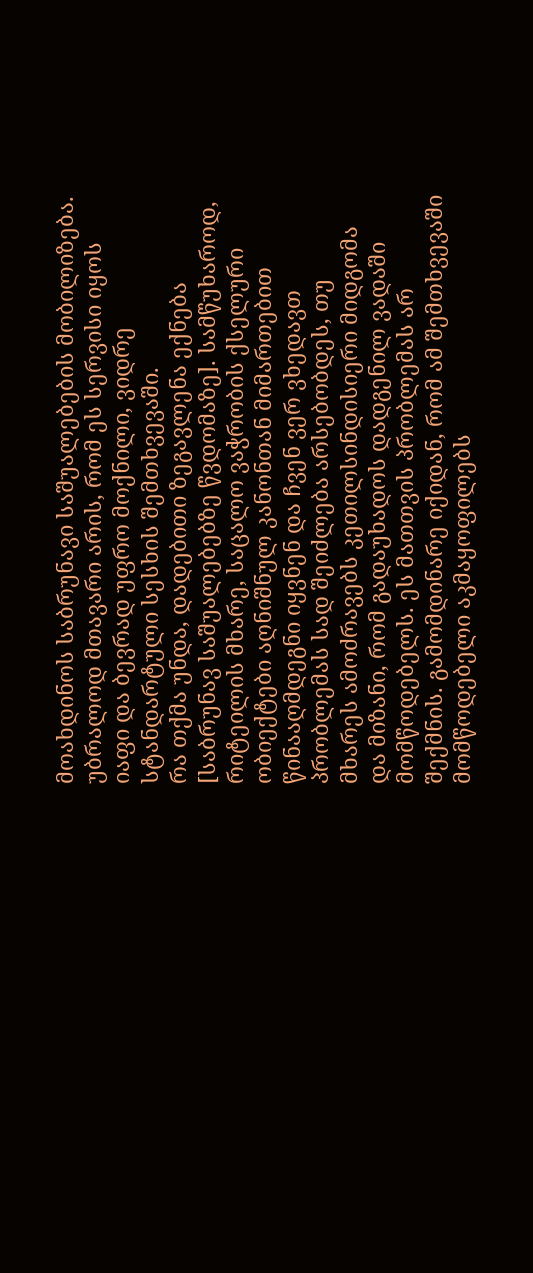მოახდინოს საბრუნავი საშუალებების მობილიზება. უბრალოდ მთავარი არის, რომ ეს სერვისი იყოს იაფი და ბევრად უფრო მოქნილი, ვიდრე სტანდარტული სესხის შემთხვევაში.
რა თქმა უნდა, დადებითი ზეგავლენა ექნება [საბრუნავ საშუალებებზე წვდომაზე]. სამწუხაროდ, რიტეილის მხარე, საცალო ვაჭრობის ქსელური ობიექტები აღნიშნულ კანონთან მიმართებით წინააღმდეგნი იყვნენ და ჩვენ ვერ ვხედავთ პრობლემას სად შეიძლება არსებობდეს, თუ მხარეს ამოძრავებს კეთილსინდისიერი მიდგომა და მიზანი, რომ გადაუხადოს დადგენილ ვადაში მომწოდებელს. ეს მათთვის პრობლემას არ შექმნის. გამომდინარე იქიდან, რომ ამ შემთხვევაში მომწოდებელი აკმაყოფილებს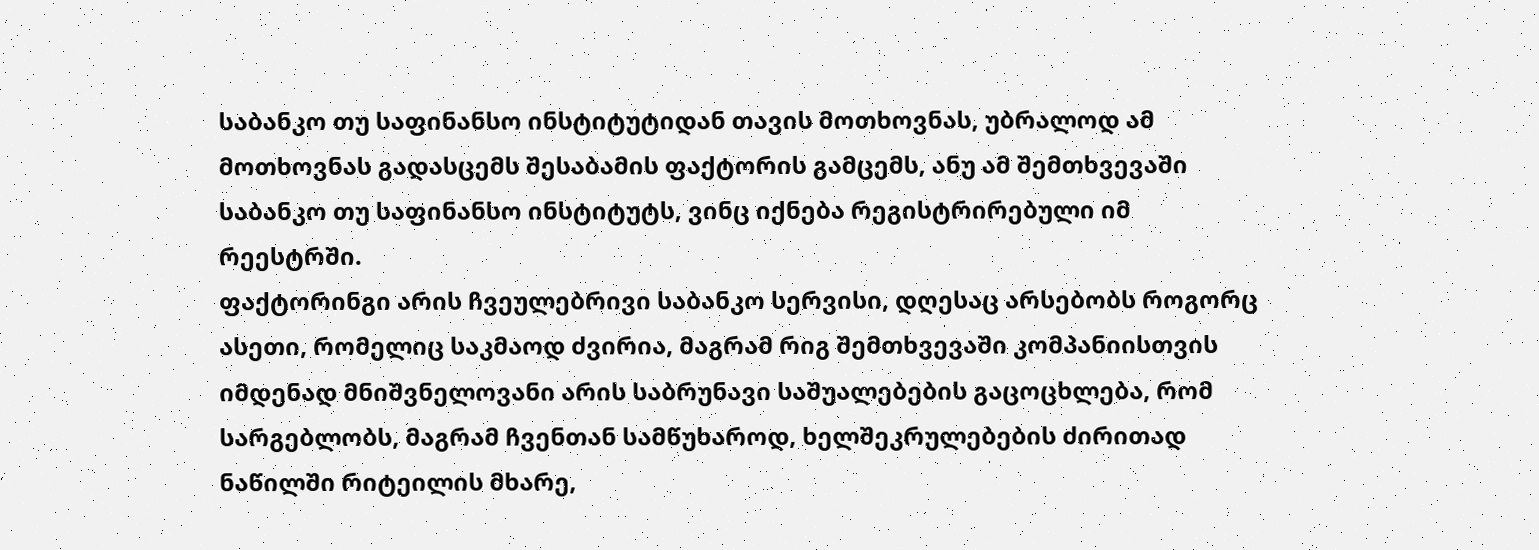საბანკო თუ საფინანსო ინსტიტუტიდან თავის მოთხოვნას, უბრალოდ ამ მოთხოვნას გადასცემს შესაბამის ფაქტორის გამცემს, ანუ ამ შემთხვევაში საბანკო თუ საფინანსო ინსტიტუტს, ვინც იქნება რეგისტრირებული იმ რეესტრში.
ფაქტორინგი არის ჩვეულებრივი საბანკო სერვისი, დღესაც არსებობს როგორც ასეთი, რომელიც საკმაოდ ძვირია, მაგრამ რიგ შემთხვევაში კომპანიისთვის იმდენად მნიშვნელოვანი არის საბრუნავი საშუალებების გაცოცხლება, რომ სარგებლობს, მაგრამ ჩვენთან სამწუხაროდ, ხელშეკრულებების ძირითად ნაწილში რიტეილის მხარე,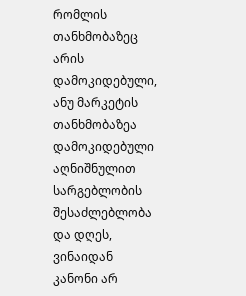რომლის თანხმობაზეც არის დამოკიდებული, ანუ მარკეტის თანხმობაზეა დამოკიდებული აღნიშნულით სარგებლობის შესაძლებლობა და დღეს, ვინაიდან კანონი არ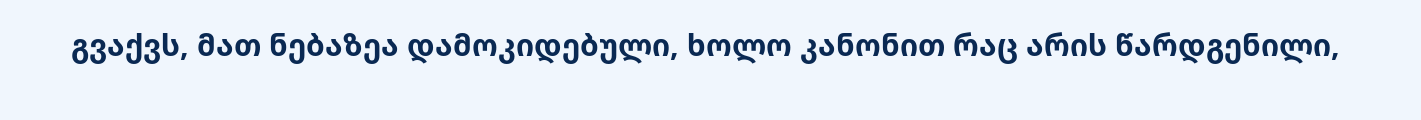გვაქვს, მათ ნებაზეა დამოკიდებული, ხოლო კანონით რაც არის წარდგენილი,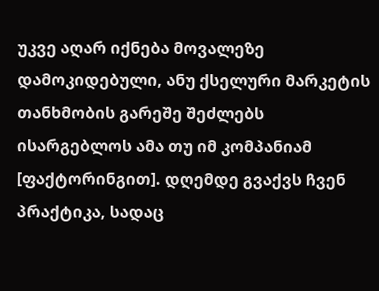უკვე აღარ იქნება მოვალეზე დამოკიდებული, ანუ ქსელური მარკეტის თანხმობის გარეშე შეძლებს ისარგებლოს ამა თუ იმ კომპანიამ [ფაქტორინგით]. დღემდე გვაქვს ჩვენ პრაქტიკა, სადაც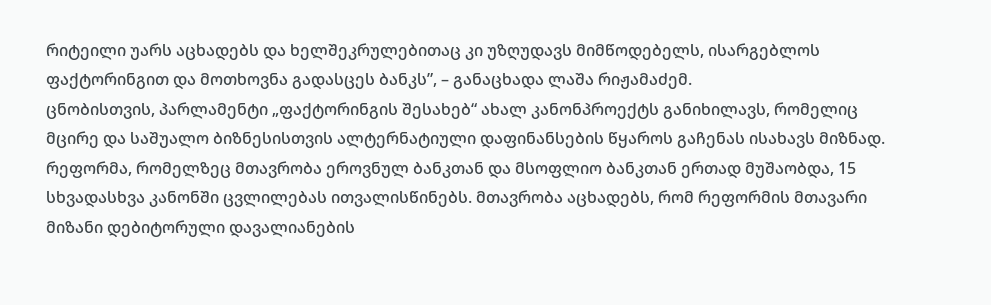რიტეილი უარს აცხადებს და ხელშეკრულებითაც კი უზღუდავს მიმწოდებელს, ისარგებლოს ფაქტორინგით და მოთხოვნა გადასცეს ბანკს”, – განაცხადა ლაშა რიჟამაძემ.
ცნობისთვის, პარლამენტი „ფაქტორინგის შესახებ“ ახალ კანონპროექტს განიხილავს, რომელიც მცირე და საშუალო ბიზნესისთვის ალტერნატიული დაფინანსების წყაროს გაჩენას ისახავს მიზნად. რეფორმა, რომელზეც მთავრობა ეროვნულ ბანკთან და მსოფლიო ბანკთან ერთად მუშაობდა, 15 სხვადასხვა კანონში ცვლილებას ითვალისწინებს. მთავრობა აცხადებს, რომ რეფორმის მთავარი მიზანი დებიტორული დავალიანების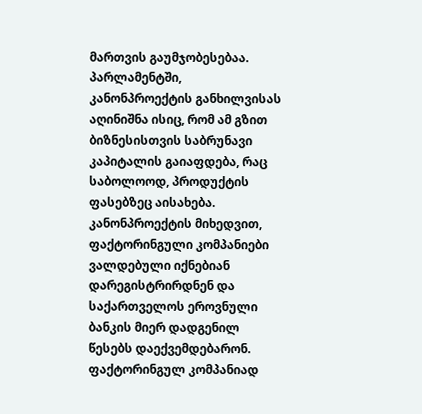მართვის გაუმჯობესებაა. პარლამენტში, კანონპროექტის განხილვისას აღინიშნა ისიც, რომ ამ გზით ბიზნესისთვის საბრუნავი კაპიტალის გაიაფდება, რაც საბოლოოდ, პროდუქტის ფასებზეც აისახება.
კანონპროექტის მიხედვით, ფაქტორინგული კომპანიები ვალდებული იქნებიან დარეგისტრირდნენ და საქართველოს ეროვნული ბანკის მიერ დადგენილ წესებს დაექვემდებარონ. ფაქტორინგულ კომპანიად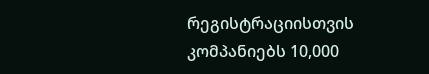რეგისტრაციისთვის კომპანიებს 10,000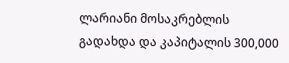ლარიანი მოსაკრებლის გადახდა და კაპიტალის 300,000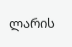ლარის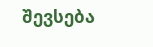შევსება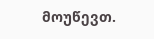მოუწევთ.